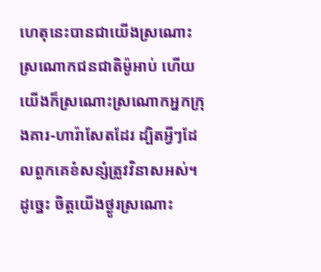ហេតុនេះបានជាយើងស្រណោះស្រណោកជនជាតិម៉ូអាប់ ហើយយើងក៏ស្រណោះស្រណោកអ្នកក្រុងគារ-ហារ៉ាសែតដែរ ដ្បិតអ្វីៗដែលពួកគេខំសន្សំត្រូវវិនាសអស់។
ដូច្នេះ ចិត្តយើងថ្ងូរស្រណោះ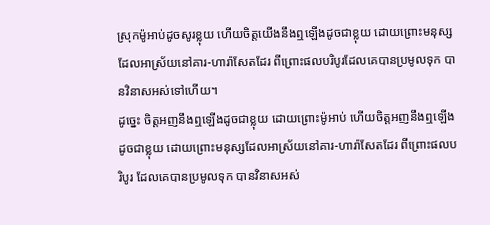ស្រុកម៉ូអាប់ដូចសូរខ្លុយ ហើយចិត្តយើងនឹងឮឡើងដូចជាខ្លុយ ដោយព្រោះមនុស្សដែលអាស្រ័យនៅគារ-ហារ៉ាសែតដែរ ពីព្រោះផលបរិបូរដែលគេបានប្រមូលទុក បានវិនាសអស់ទៅហើយ។
ដូច្នេះ ចិត្តអញនឹងឮឡើងដូចជាខ្លុយ ដោយព្រោះម៉ូអាប់ ហើយចិត្តអញនឹងឮឡើងដូចជាខ្លុយ ដោយព្រោះមនុស្សដែលអាស្រ័យនៅគារ-ហារ៉ាសែតដែរ ពីព្រោះផលបរិបូរ ដែលគេបានប្រមូលទុក បានវិនាសអស់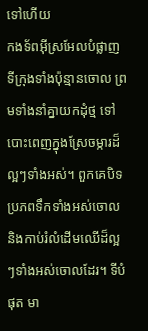ទៅហើយ
កងទ័ពអ៊ីស្រអែលបំផ្លាញទីក្រុងទាំងប៉ុន្មានចោល ព្រមទាំងនាំគ្នាយកដុំថ្ម ទៅបោះពេញក្នុងស្រែចម្ការដ៏ល្អៗទាំងអស់។ ពួកគេបិទប្រភពទឹកទាំងអស់ចោល និងកាប់រំលំដើមឈើដ៏ល្អៗទាំងអស់ចោលដែរ។ ទីបំផុត មា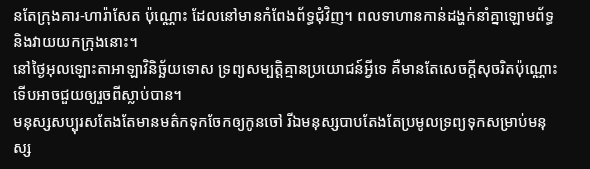នតែក្រុងគារ-ហារ៉ាសែត ប៉ុណ្ណោះ ដែលនៅមានកំពែងព័ទ្ធជុំវិញ។ ពលទាហានកាន់ដង្ហក់នាំគ្នាឡោមព័ទ្ធ និងវាយយកក្រុងនោះ។
នៅថ្ងៃអុលឡោះតាអាឡាវិនិច្ឆ័យទោស ទ្រព្យសម្បត្តិគ្មានប្រយោជន៍អ្វីទេ គឺមានតែសេចក្ដីសុចរិតប៉ុណ្ណោះ ទើបអាចជួយឲ្យរួចពីស្លាប់បាន។
មនុស្សសប្បុរសតែងតែមានមត៌កទុកចែកឲ្យកូនចៅ រីឯមនុស្សបាបតែងតែប្រមូលទ្រព្យទុកសម្រាប់មនុស្ស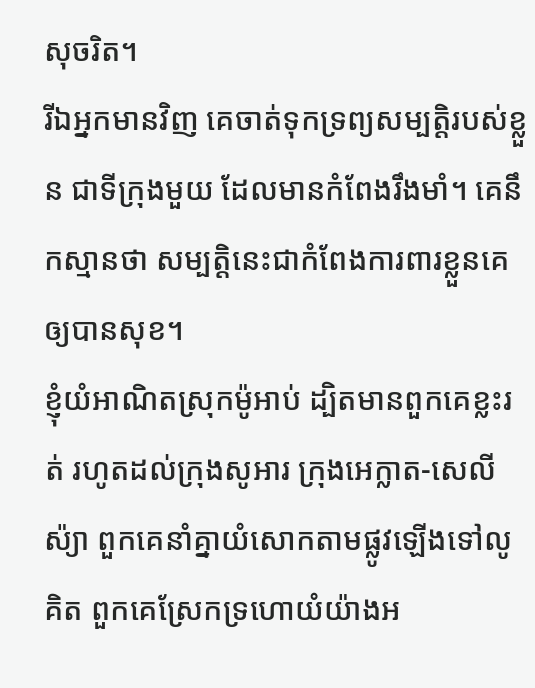សុចរិត។
រីឯអ្នកមានវិញ គេចាត់ទុកទ្រព្យសម្បត្តិរបស់ខ្លួន ជាទីក្រុងមួយ ដែលមានកំពែងរឹងមាំ។ គេនឹកស្មានថា សម្បត្តិនេះជាកំពែងការពារខ្លួនគេឲ្យបានសុខ។
ខ្ញុំយំអាណិតស្រុកម៉ូអាប់ ដ្បិតមានពួកគេខ្លះរត់ រហូតដល់ក្រុងសូអារ ក្រុងអេក្លាត-សេលីស៉្យា ពួកគេនាំគ្នាយំសោកតាមផ្លូវឡើងទៅលូគិត ពួកគេស្រែកទ្រហោយំយ៉ាងអ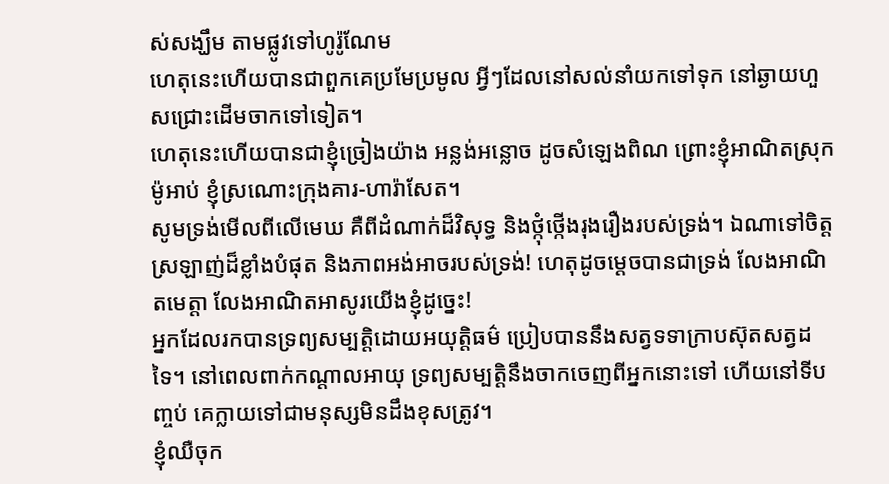ស់សង្ឃឹម តាមផ្លូវទៅហូរ៉ូណែម
ហេតុនេះហើយបានជាពួកគេប្រមែប្រមូល អ្វីៗដែលនៅសល់នាំយកទៅទុក នៅឆ្ងាយហួសជ្រោះដើមចាកទៅទៀត។
ហេតុនេះហើយបានជាខ្ញុំច្រៀងយ៉ាង អន្លង់អន្លោច ដូចសំឡេងពិណ ព្រោះខ្ញុំអាណិតស្រុកម៉ូអាប់ ខ្ញុំស្រណោះក្រុងគារ-ហារ៉ាសែត។
សូមទ្រង់មើលពីលើមេឃ គឺពីដំណាក់ដ៏វិសុទ្ធ និងថ្កុំថ្កើងរុងរឿងរបស់ទ្រង់។ ឯណាទៅចិត្តស្រឡាញ់ដ៏ខ្លាំងបំផុត និងភាពអង់អាចរបស់ទ្រង់! ហេតុដូចម្ដេចបានជាទ្រង់ លែងអាណិតមេត្តា លែងអាណិតអាសូរយើងខ្ញុំដូច្នេះ!
អ្នកដែលរកបានទ្រព្យសម្បត្តិដោយអយុត្តិធម៌ ប្រៀបបាននឹងសត្វទទាក្រាបស៊ុតសត្វដទៃ។ នៅពេលពាក់កណ្ដាលអាយុ ទ្រព្យសម្បត្តិនឹងចាកចេញពីអ្នកនោះទៅ ហើយនៅទីបញ្ចប់ គេក្លាយទៅជាមនុស្សមិនដឹងខុសត្រូវ។
ខ្ញុំឈឺចុក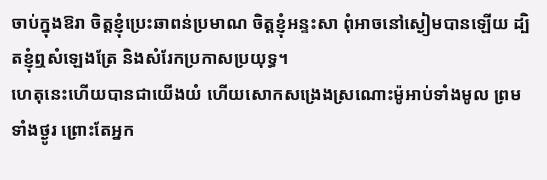ចាប់ក្នុងឱរា ចិត្តខ្ញុំប្រេះឆាពន់ប្រមាណ ចិត្តខ្ញុំអន្ទះសា ពុំអាចនៅស្ងៀមបានឡើយ ដ្បិតខ្ញុំឮសំឡេងត្រែ និងសំរែកប្រកាសប្រយុទ្ធ។
ហេតុនេះហើយបានជាយើងយំ ហើយសោកសង្រេងស្រណោះម៉ូអាប់ទាំងមូល ព្រមទាំងថ្ងូរ ព្រោះតែអ្នក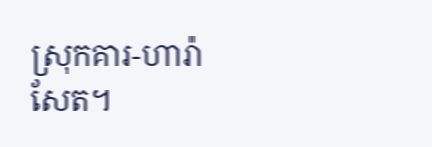ស្រុកគារ-ហារ៉ាសែត។